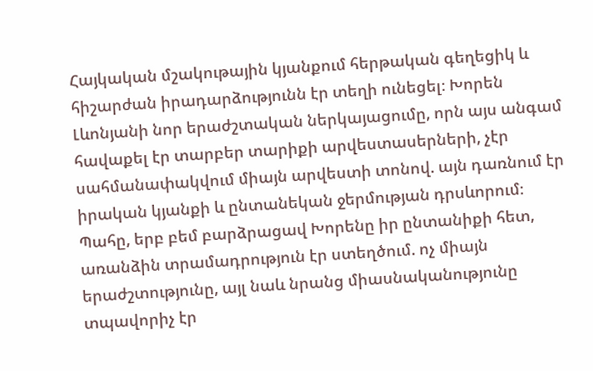Հայկական մշակութային կյանքում հերթական գեղեցիկ և հիշարժան իրադարձությունն էր տեղի ունեցել։ Խորեն Լևոնյանի նոր երաժշտական ներկայացումը, որն այս անգամ հավաքել էր տարբեր տարիքի արվեստասերների, չէր սահմանափակվում միայն արվեստի տոնով. այն դառնում էր իրական կյանքի և ընտանեկան ջերմության դրսևորում։ Պահը, երբ բեմ բարձրացավ Խորենը իր ընտանիքի հետ, առանձին տրամադրություն էր ստեղծում. ոչ միայն երաժշտությունը, այլ նաև նրանց միասնականությունը տպավորիչ էր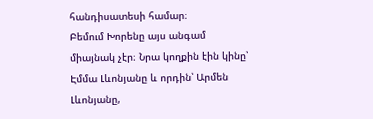հանդիսատեսի համար։
Բեմում Խորենը այս անգամ միայնակ չէր։ Նրա կողքին էին կինը՝ Էմմա Լևոնյանը և որդին՝ Արմեն Լևոնյանը,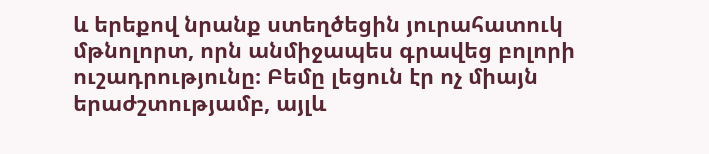և երեքով նրանք ստեղծեցին յուրահատուկ մթնոլորտ, որն անմիջապես գրավեց բոլորի ուշադրությունը։ Բեմը լեցուն էր ոչ միայն երաժշտությամբ, այլև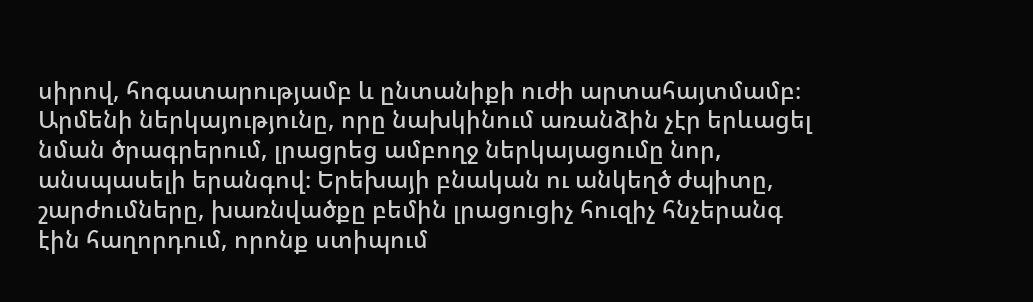սիրով, հոգատարությամբ և ընտանիքի ուժի արտահայտմամբ։ Արմենի ներկայությունը, որը նախկինում առանձին չէր երևացել նման ծրագրերում, լրացրեց ամբողջ ներկայացումը նոր, անսպասելի երանգով։ Երեխայի բնական ու անկեղծ ժպիտը, շարժումները, խառնվածքը բեմին լրացուցիչ հուզիչ հնչերանգ էին հաղորդում, որոնք ստիպում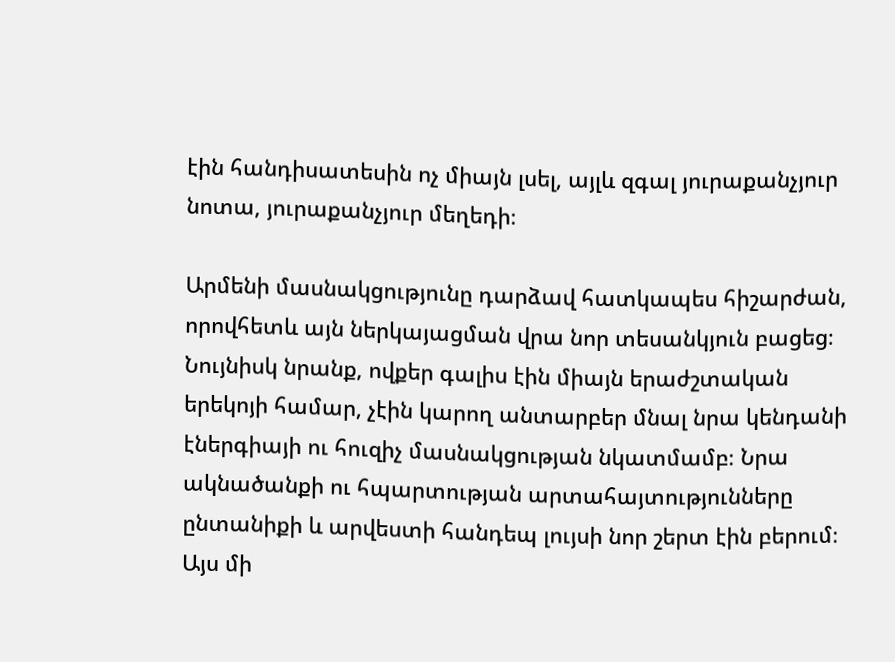էին հանդիսատեսին ոչ միայն լսել, այլև զգալ յուրաքանչյուր նոտա, յուրաքանչյուր մեղեդի։

Արմենի մասնակցությունը դարձավ հատկապես հիշարժան, որովհետև այն ներկայացման վրա նոր տեսանկյուն բացեց։ Նույնիսկ նրանք, ովքեր գալիս էին միայն երաժշտական երեկոյի համար, չէին կարող անտարբեր մնալ նրա կենդանի էներգիայի ու հուզիչ մասնակցության նկատմամբ։ Նրա ակնածանքի ու հպարտության արտահայտությունները ընտանիքի և արվեստի հանդեպ լույսի նոր շերտ էին բերում։ Այս մի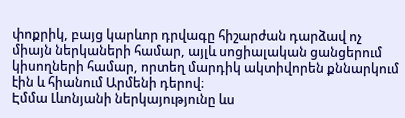փոքրիկ, բայց կարևոր դրվագը հիշարժան դարձավ ոչ միայն ներկաների համար, այլև սոցիալական ցանցերում կիսողների համար, որտեղ մարդիկ ակտիվորեն քննարկում էին և հիանում Արմենի դերով։
Էմմա Լևոնյանի ներկայությունը ևս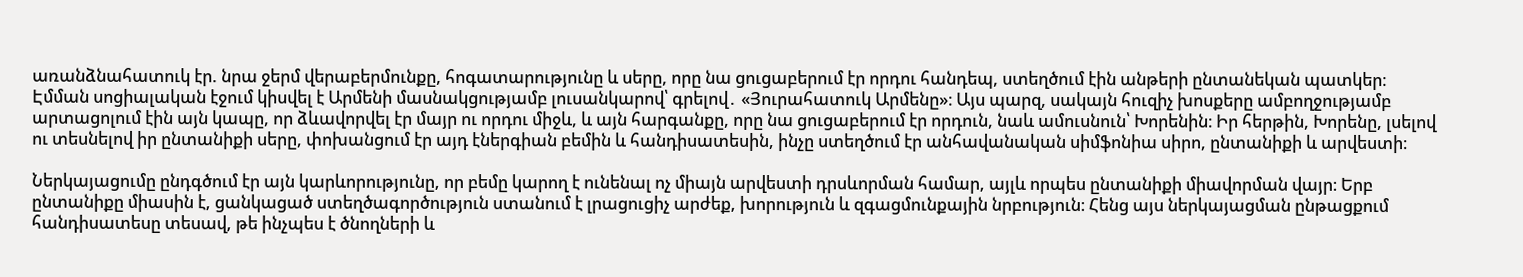առանձնահատուկ էր. նրա ջերմ վերաբերմունքը, հոգատարությունը և սերը, որը նա ցուցաբերում էր որդու հանդեպ, ստեղծում էին անթերի ընտանեկան պատկեր։ Էմման սոցիալական էջում կիսվել է Արմենի մասնակցությամբ լուսանկարով՝ գրելով․ «Յուրահատուկ Արմենը»։ Այս պարզ, սակայն հուզիչ խոսքերը ամբողջությամբ արտացոլում էին այն կապը, որ ձևավորվել էր մայր ու որդու միջև, և այն հարգանքը, որը նա ցուցաբերում էր որդուն, նաև ամուսնուն՝ Խորենին։ Իր հերթին, Խորենը, լսելով ու տեսնելով իր ընտանիքի սերը, փոխանցում էր այդ էներգիան բեմին և հանդիսատեսին, ինչը ստեղծում էր անհավանական սիմֆոնիա սիրո, ընտանիքի և արվեստի։

Ներկայացումը ընդգծում էր այն կարևորությունը, որ բեմը կարող է ունենալ ոչ միայն արվեստի դրսևորման համար, այլև որպես ընտանիքի միավորման վայր։ Երբ ընտանիքը միասին է, ցանկացած ստեղծագործություն ստանում է լրացուցիչ արժեք, խորություն և զգացմունքային նրբություն։ Հենց այս ներկայացման ընթացքում հանդիսատեսը տեսավ, թե ինչպես է ծնողների և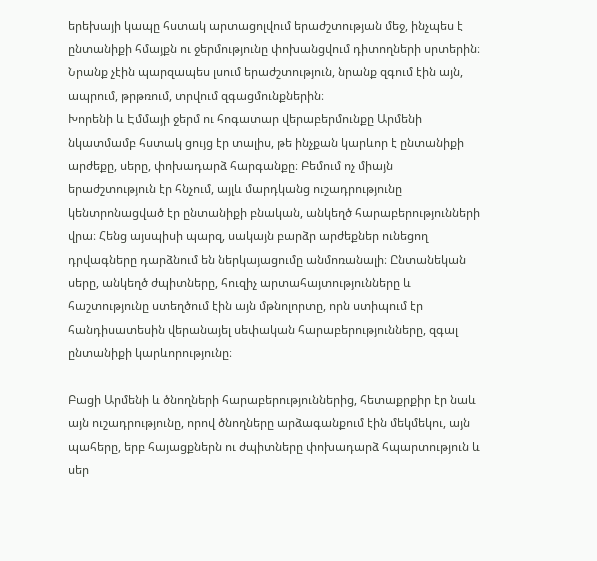երեխայի կապը հստակ արտացոլվում երաժշտության մեջ, ինչպես է ընտանիքի հմայքն ու ջերմությունը փոխանցվում դիտողների սրտերին։ Նրանք չէին պարզապես լսում երաժշտություն, նրանք զգում էին այն, ապրում, թրթռում, տրվում զգացմունքներին։
Խորենի և Էմմայի ջերմ ու հոգատար վերաբերմունքը Արմենի նկատմամբ հստակ ցույց էր տալիս, թե ինչքան կարևոր է ընտանիքի արժեքը, սերը, փոխադարձ հարգանքը։ Բեմում ոչ միայն երաժշտություն էր հնչում, այլև մարդկանց ուշադրությունը կենտրոնացված էր ընտանիքի բնական, անկեղծ հարաբերությունների վրա։ Հենց այսպիսի պարզ, սակայն բարձր արժեքներ ունեցող դրվագները դարձնում են ներկայացումը անմոռանալի։ Ընտանեկան սերը, անկեղծ ժպիտները, հուզիչ արտահայտությունները և հաշտությունը ստեղծում էին այն մթնոլորտը, որն ստիպում էր հանդիսատեսին վերանայել սեփական հարաբերությունները, զգալ ընտանիքի կարևորությունը։

Բացի Արմենի և ծնողների հարաբերություններից, հետաքրքիր էր նաև այն ուշադրությունը, որով ծնողները արձագանքում էին մեկմեկու, այն պահերը, երբ հայացքներն ու ժպիտները փոխադարձ հպարտություն և սեր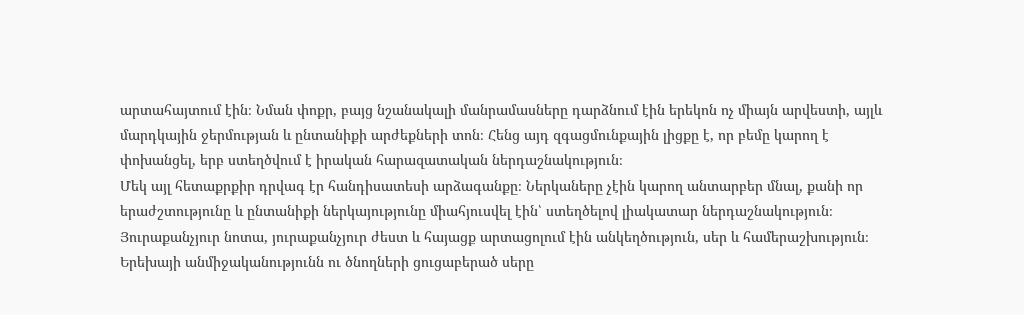արտահայտում էին։ Նման փոքր, բայց նշանակալի մանրամասները դարձնում էին երեկոն ոչ միայն արվեստի, այլև մարդկային ջերմության և ընտանիքի արժեքների տոն։ Հենց այդ զգացմունքային լիցքը է, որ բեմը կարող է փոխանցել, երբ ստեղծվում է իրական հարազատական ներդաշնակություն։
Մեկ այլ հետաքրքիր դրվագ էր հանդիսատեսի արձագանքը։ Ներկաները չէին կարող անտարբեր մնալ, քանի որ երաժշտությունը և ընտանիքի ներկայությունը միահյուսվել էին՝ ստեղծելով լիակատար ներդաշնակություն։ Յուրաքանչյուր նոտա, յուրաքանչյուր ժեստ և հայացք արտացոլում էին անկեղծություն, սեր և համերաշխություն։ Երեխայի անմիջականությունն ու ծնողների ցուցաբերած սերը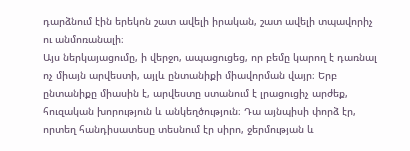դարձնում էին երեկոն շատ ավելի իրական, շատ ավելի տպավորիչ ու անմոռանալի։
Այս ներկայացումը, ի վերջո, ապացուցեց, որ բեմը կարող է դառնալ ոչ միայն արվեստի, այլև ընտանիքի միավորման վայր։ Երբ ընտանիքը միասին է, արվեստը ստանում է լրացուցիչ արժեք, հուզական խորություն և անկեղծություն։ Դա այնպիսի փորձ էր, որտեղ հանդիսատեսը տեսնում էր սիրո, ջերմության և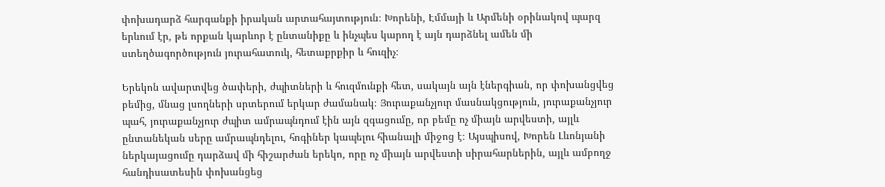փոխադարձ հարգանքի իրական արտահայտություն։ Խորենի, Էմմայի և Արմենի օրինակով պարզ երևում էր, թե որքան կարևոր է ընտանիքը և ինչպես կարող է այն դարձնել ամեն մի ստեղծագործություն յուրահատուկ, հետաքրքիր և հուզիչ։

Երեկոն ավարտվեց ծափերի, ժպիտների և հուզմունքի հետ, սակայն այն էներգիան, որ փոխանցվեց բեմից, մնաց լսողների սրտերում երկար ժամանակ։ Յուրաքանչյուր մասնակցություն, յուրաքանչյուր պահ, յուրաքանչյուր ժպիտ ամրապնդում էին այն զգացումը, որ բեմը ոչ միայն արվեստի, այլև ընտանեկան սերը ամրապնդելու, հոգիներ կապելու հիանալի միջոց է։ Այսպիսով, Խորեն Լևոնյանի ներկայացումը դարձավ մի հիշարժան երեկո, որը ոչ միայն արվեստի սիրահարներին, այլև ամբողջ հանդիսատեսին փոխանցեց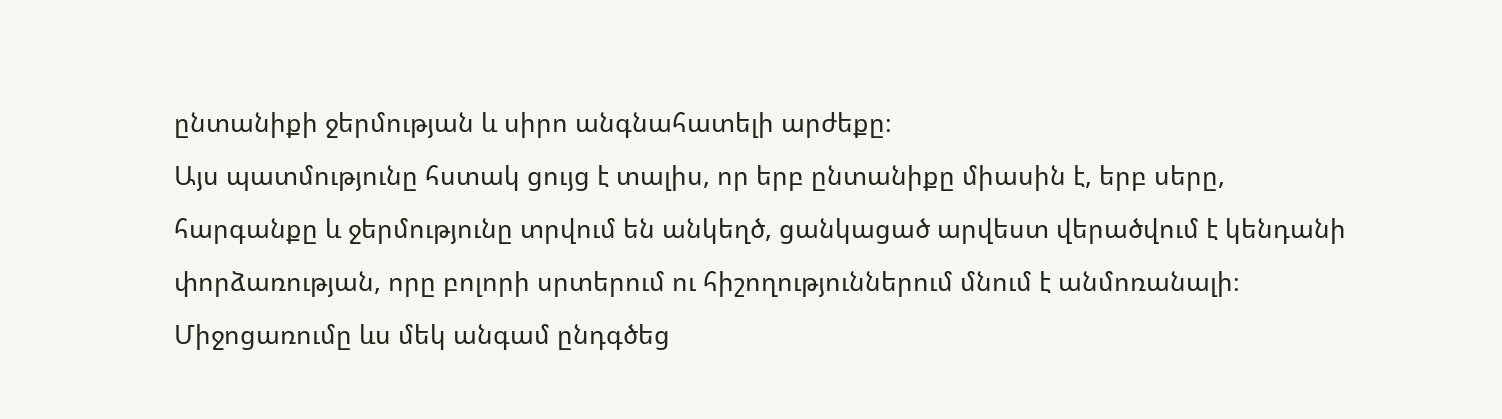ընտանիքի ջերմության և սիրո անգնահատելի արժեքը։
Այս պատմությունը հստակ ցույց է տալիս, որ երբ ընտանիքը միասին է, երբ սերը, հարգանքը և ջերմությունը տրվում են անկեղծ, ցանկացած արվեստ վերածվում է կենդանի փորձառության, որը բոլորի սրտերում ու հիշողություններում մնում է անմոռանալի։ Միջոցառումը ևս մեկ անգամ ընդգծեց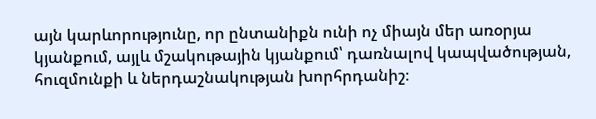այն կարևորությունը, որ ընտանիքն ունի ոչ միայն մեր առօրյա կյանքում, այլև մշակութային կյանքում՝ դառնալով կապվածության, հուզմունքի և ներդաշնակության խորհրդանիշ։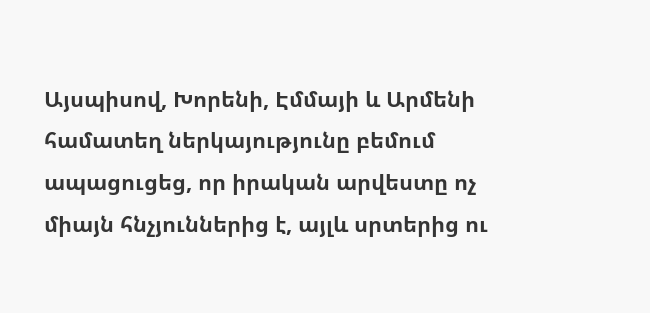Այսպիսով, Խորենի, Էմմայի և Արմենի համատեղ ներկայությունը բեմում ապացուցեց, որ իրական արվեստը ոչ միայն հնչյուններից է, այլև սրտերից ու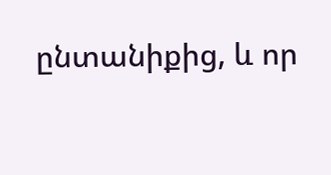ընտանիքից, և որ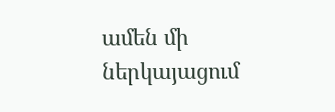ամեն մի ներկայացում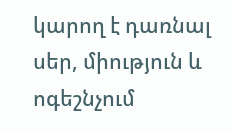կարող է դառնալ սեր, միություն և ոգեշնչում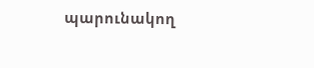պարունակող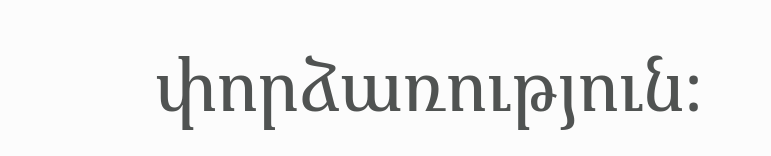փորձառություն։